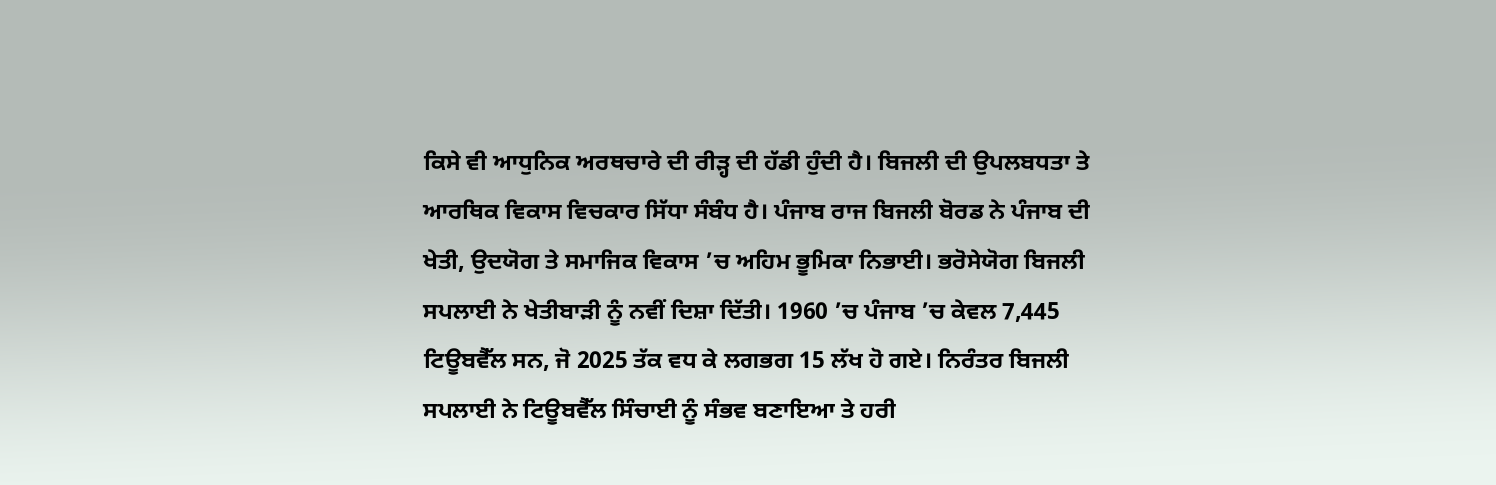ਕਿਸੇ ਵੀ ਆਧੁਨਿਕ ਅਰਥਚਾਰੇ ਦੀ ਰੀੜ੍ਹ ਦੀ ਹੱਡੀ ਹੁੰਦੀ ਹੈ। ਬਿਜਲੀ ਦੀ ਉਪਲਬਧਤਾ ਤੇ ਆਰਥਿਕ ਵਿਕਾਸ ਵਿਚਕਾਰ ਸਿੱਧਾ ਸੰਬੰਧ ਹੈ। ਪੰਜਾਬ ਰਾਜ ਬਿਜਲੀ ਬੋਰਡ ਨੇ ਪੰਜਾਬ ਦੀ ਖੇਤੀ, ਉਦਯੋਗ ਤੇ ਸਮਾਜਿਕ ਵਿਕਾਸ ’ਚ ਅਹਿਮ ਭੂਮਿਕਾ ਨਿਭਾਈ। ਭਰੋਸੇਯੋਗ ਬਿਜਲੀ ਸਪਲਾਈ ਨੇ ਖੇਤੀਬਾੜੀ ਨੂੰ ਨਵੀਂ ਦਿਸ਼ਾ ਦਿੱਤੀ। 1960 ’ਚ ਪੰਜਾਬ ’ਚ ਕੇਵਲ 7,445 ਟਿਊਬਵੈੱਲ ਸਨ, ਜੋ 2025 ਤੱਕ ਵਧ ਕੇ ਲਗਭਗ 15 ਲੱਖ ਹੋ ਗਏ। ਨਿਰੰਤਰ ਬਿਜਲੀ ਸਪਲਾਈ ਨੇ ਟਿਊਬਵੈੱਲ ਸਿੰਚਾਈ ਨੂੰ ਸੰਭਵ ਬਣਾਇਆ ਤੇ ਹਰੀ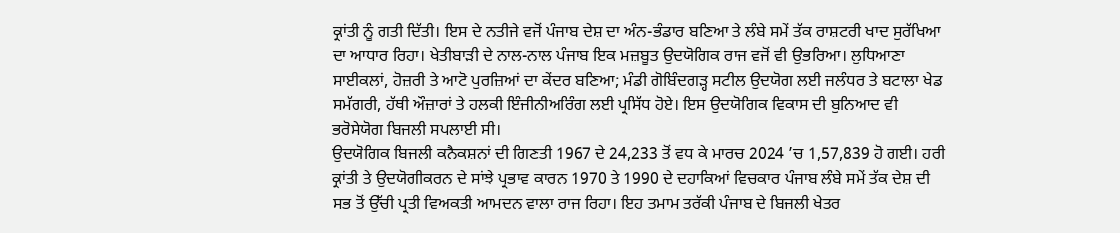ਕ੍ਰਾਂਤੀ ਨੂੰ ਗਤੀ ਦਿੱਤੀ। ਇਸ ਦੇ ਨਤੀਜੇ ਵਜੋਂ ਪੰਜਾਬ ਦੇਸ਼ ਦਾ ਅੰਨ-ਭੰਡਾਰ ਬਣਿਆ ਤੇ ਲੰਬੇ ਸਮੇਂ ਤੱਕ ਰਾਸ਼ਟਰੀ ਖਾਦ ਸੁਰੱਖਿਆ ਦਾ ਆਧਾਰ ਰਿਹਾ। ਖੇਤੀਬਾੜੀ ਦੇ ਨਾਲ-ਨਾਲ ਪੰਜਾਬ ਇਕ ਮਜ਼ਬੂਤ ਉਦਯੋਗਿਕ ਰਾਜ ਵਜੋਂ ਵੀ ਉਭਰਿਆ। ਲੁਧਿਆਣਾ ਸਾਈਕਲਾਂ, ਹੋਜ਼ਰੀ ਤੇ ਆਟੋ ਪੁਰਜ਼ਿਆਂ ਦਾ ਕੇਂਦਰ ਬਣਿਆ; ਮੰਡੀ ਗੋਬਿੰਦਗੜ੍ਹ ਸਟੀਲ ਉਦਯੋਗ ਲਈ ਜਲੰਧਰ ਤੇ ਬਟਾਲਾ ਖੇਡ ਸਮੱਗਰੀ, ਹੱਥੀ ਔਜ਼ਾਰਾਂ ਤੇ ਹਲਕੀ ਇੰਜੀਨੀਅਰਿੰਗ ਲਈ ਪ੍ਰਸਿੱਧ ਹੋਏ। ਇਸ ਉਦਯੋਗਿਕ ਵਿਕਾਸ ਦੀ ਬੁਨਿਆਦ ਵੀ ਭਰੋਸੇਯੋਗ ਬਿਜਲੀ ਸਪਲਾਈ ਸੀ।
ਉਦਯੋਗਿਕ ਬਿਜਲੀ ਕਨੈਕਸ਼ਨਾਂ ਦੀ ਗਿਣਤੀ 1967 ਦੇ 24,233 ਤੋਂ ਵਧ ਕੇ ਮਾਰਚ 2024 ’ਚ 1,57,839 ਹੋ ਗਈ। ਹਰੀ ਕ੍ਰਾਂਤੀ ਤੇ ਉਦਯੋਗੀਕਰਨ ਦੇ ਸਾਂਝੇ ਪ੍ਰਭਾਵ ਕਾਰਨ 1970 ਤੇ 1990 ਦੇ ਦਹਾਕਿਆਂ ਵਿਚਕਾਰ ਪੰਜਾਬ ਲੰਬੇ ਸਮੇਂ ਤੱਕ ਦੇਸ਼ ਦੀ ਸਭ ਤੋਂ ਉੱਚੀ ਪ੍ਰਤੀ ਵਿਅਕਤੀ ਆਮਦਨ ਵਾਲਾ ਰਾਜ ਰਿਹਾ। ਇਹ ਤਮਾਮ ਤਰੱਕੀ ਪੰਜਾਬ ਦੇ ਬਿਜਲੀ ਖੇਤਰ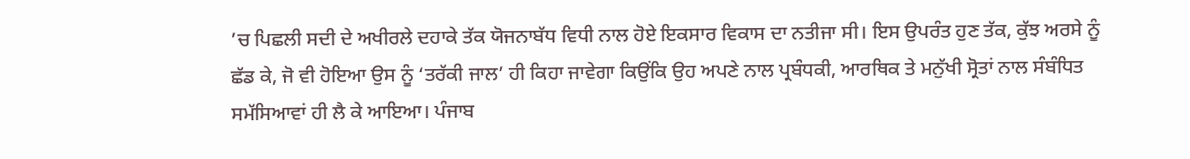’ਚ ਪਿਛਲੀ ਸਦੀ ਦੇ ਅਖੀਰਲੇ ਦਹਾਕੇ ਤੱਕ ਯੋਜਨਾਬੱਧ ਵਿਧੀ ਨਾਲ ਹੋਏ ਇਕਸਾਰ ਵਿਕਾਸ ਦਾ ਨਤੀਜਾ ਸੀ। ਇਸ ਉਪਰੰਤ ਹੁਣ ਤੱਕ, ਕੁੱਝ ਅਰਸੇ ਨੂੰ ਛੱਡ ਕੇ, ਜੋ ਵੀ ਹੋਇਆ ਉਸ ਨੂੰ ‘ਤਰੱਕੀ ਜਾਲ’ ਹੀ ਕਿਹਾ ਜਾਵੇਗਾ ਕਿਉਂਕਿ ਉਹ ਅਪਣੇ ਨਾਲ ਪ੍ਰਬੰਧਕੀ, ਆਰਥਿਕ ਤੇ ਮਨੁੱਖੀ ਸ੍ਰੋਤਾਂ ਨਾਲ ਸੰਬੰਧਿਤ ਸਮੱਸਿਆਵਾਂ ਹੀ ਲੈ ਕੇ ਆਇਆ। ਪੰਜਾਬ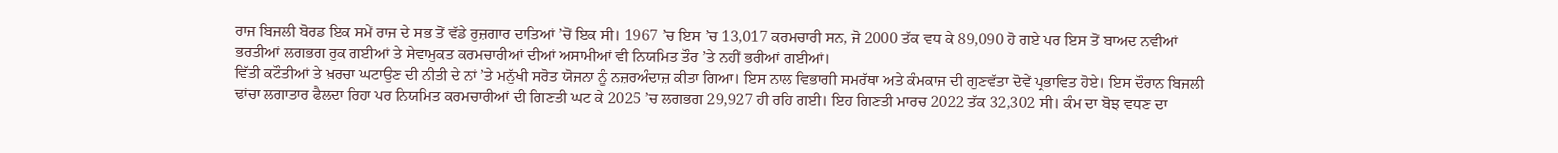ਰਾਜ ਬਿਜਲੀ ਬੋਰਡ ਇਕ ਸਮੇਂ ਰਾਜ ਦੇ ਸਭ ਤੋਂ ਵੱਡੇ ਰੁਜ਼ਗਾਰ ਦਾਤਿਆਂ ’ਚੋਂ ਇਕ ਸੀ। 1967 ’ਚ ਇਸ ’ਚ 13,017 ਕਰਮਚਾਰੀ ਸਨ, ਜੋ 2000 ਤੱਕ ਵਧ ਕੇ 89,090 ਹੋ ਗਏ ਪਰ ਇਸ ਤੋਂ ਬਾਅਦ ਨਵੀਆਂ ਭਰਤੀਆਂ ਲਗਭਗ ਰੁਕ ਗਈਆਂ ਤੇ ਸੇਵਾਮੁਕਤ ਕਰਮਚਾਰੀਆਂ ਦੀਆਂ ਅਸਾਮੀਆਂ ਵੀ ਨਿਯਮਿਤ ਤੌਰ ’ਤੇ ਨਹੀਂ ਭਰੀਆਂ ਗਈਆਂ।
ਵਿੱਤੀ ਕਟੌਤੀਆਂ ਤੇ ਖ਼ਰਚਾ ਘਟਾਉਣ ਦੀ ਨੀਤੀ ਦੇ ਨਾਂ ’ਤੇ ਮਨੁੱਖੀ ਸਰੋਤ ਯੋਜਨਾ ਨੂੰ ਨਜ਼ਰਅੰਦਾਜ਼ ਕੀਤਾ ਗਿਆ। ਇਸ ਨਾਲ ਵਿਭਾਗੀ ਸਮਰੱਥਾ ਅਤੇ ਕੰਮਕਾਜ ਦੀ ਗੁਣਵੱਤਾ ਦੋਵੇਂ ਪ੍ਰਭਾਵਿਤ ਹੋਏ। ਇਸ ਦੌਰਾਨ ਬਿਜਲੀ ਢਾਂਚਾ ਲਗਾਤਾਰ ਫੈਲਦਾ ਰਿਹਾ ਪਰ ਨਿਯਮਿਤ ਕਰਮਚਾਰੀਆਂ ਦੀ ਗਿਣਤੀ ਘਟ ਕੇ 2025 ’ਚ ਲਗਭਗ 29,927 ਹੀ ਰਹਿ ਗਈ। ਇਹ ਗਿਣਤੀ ਮਾਰਚ 2022 ਤੱਕ 32,302 ਸੀ। ਕੰਮ ਦਾ ਬੋਝ ਵਧਣ ਦਾ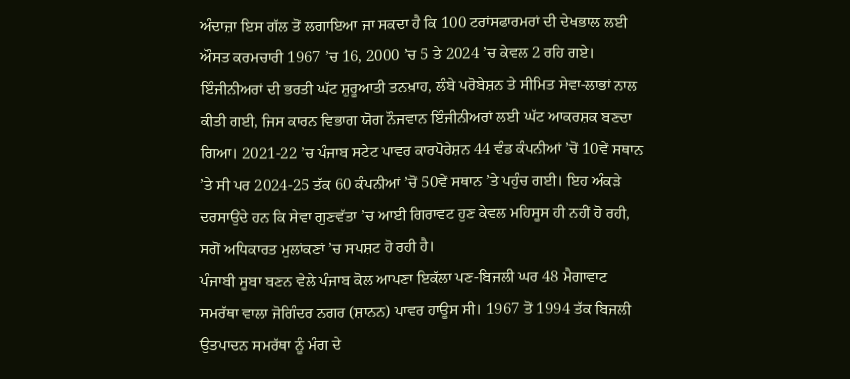ਅੰਦਾਜ਼ਾ ਇਸ ਗੱਲ ਤੋਂ ਲਗਾਇਆ ਜਾ ਸਕਦਾ ਹੈ ਕਿ 100 ਟਰਾਂਸਫਾਰਮਰਾਂ ਦੀ ਦੇਖਭਾਲ ਲਈ ਔਸਤ ਕਰਮਚਾਰੀ 1967 ’ਚ 16, 2000 ’ਚ 5 ਤੇ 2024 ’ਚ ਕੇਵਲ 2 ਰਹਿ ਗਏ। ਇੰਜੀਨੀਅਰਾਂ ਦੀ ਭਰਤੀ ਘੱਟ ਸ਼ੁਰੂਆਤੀ ਤਨਖ਼ਾਹ, ਲੰਬੇ ਪਰੋਬੇਸ਼ਨ ਤੇ ਸੀਮਿਤ ਸੇਵਾ-ਲਾਭਾਂ ਨਾਲ ਕੀਤੀ ਗਈ, ਜਿਸ ਕਾਰਨ ਵਿਭਾਗ ਯੋਗ ਨੌਜਵਾਨ ਇੰਜੀਨੀਅਰਾਂ ਲਈ ਘੱਟ ਆਕਰਸ਼ਕ ਬਣਦਾ ਗਿਆ। 2021-22 ’ਚ ਪੰਜਾਬ ਸਟੇਟ ਪਾਵਰ ਕਾਰਪੋਰੇਸ਼ਨ 44 ਵੰਡ ਕੰਪਨੀਆਂ ’ਚੋਂ 10ਵੇਂ ਸਥਾਨ ’ਤੇ ਸੀ ਪਰ 2024-25 ਤੱਕ 60 ਕੰਪਨੀਆਂ ’ਚੋਂ 50ਵੇਂ ਸਥਾਨ ’ਤੇ ਪਹੁੰਚ ਗਈ। ਇਹ ਅੰਕੜੇ ਦਰਸਾਉਂਦੇ ਹਨ ਕਿ ਸੇਵਾ ਗੁਣਵੱਤਾ ’ਚ ਆਈ ਗਿਰਾਵਟ ਹੁਣ ਕੇਵਲ ਮਹਿਸੂਸ ਹੀ ਨਹੀਂ ਹੋ ਰਹੀ, ਸਗੋਂ ਅਧਿਕਾਰਤ ਮੁਲਾਂਕਣਾਂ ’ਚ ਸਪਸ਼ਟ ਹੋ ਰਹੀ ਹੈ।
ਪੰਜਾਬੀ ਸੂਬਾ ਬਣਨ ਵੇਲੇ ਪੰਜਾਬ ਕੋਲ ਆਪਣਾ ਇਕੱਲਾ ਪਣ-ਬਿਜਲੀ ਘਰ 48 ਮੈਗਾਵਾਟ ਸਮਰੱਥਾ ਵਾਲਾ ਜੋਗਿੰਦਰ ਨਗਰ (ਸ਼ਾਨਨ) ਪਾਵਰ ਹਾਊਸ ਸੀ। 1967 ਤੋਂ 1994 ਤੱਕ ਬਿਜਲੀ ਉਤਪਾਦਨ ਸਮਰੱਥਾ ਨੂੰ ਮੰਗ ਦੇ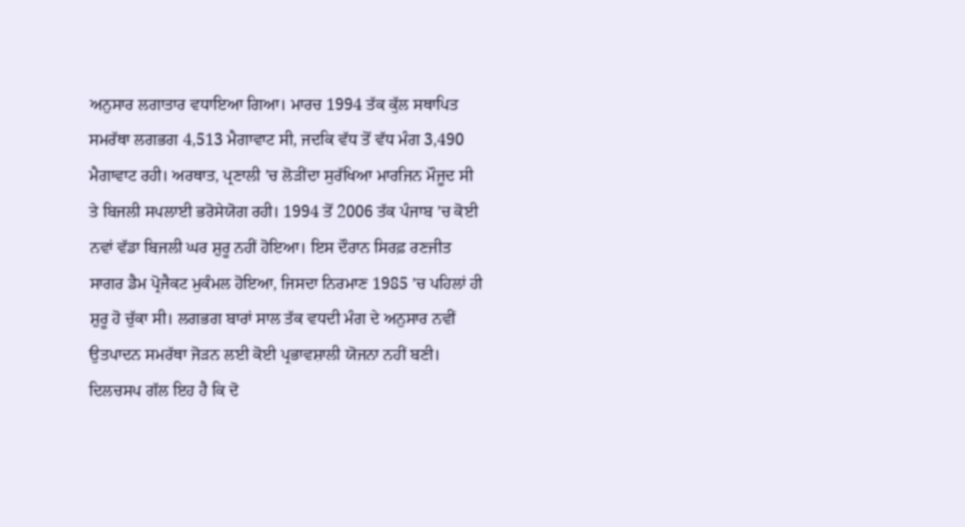ਅਨੁਸਾਰ ਲਗਾਤਾਰ ਵਧਾਇਆ ਗਿਆ। ਮਾਰਚ 1994 ਤੱਕ ਕੁੱਲ ਸਥਾਪਿਤ ਸਮਰੱਥਾ ਲਗਭਗ 4,513 ਮੈਗਾਵਾਟ ਸੀ, ਜਦਕਿ ਵੱਧ ਤੋਂ ਵੱਧ ਮੰਗ 3,490 ਮੈਗਾਵਾਟ ਰਹੀ। ਅਰਥਾਤ, ਪ੍ਰਣਾਲੀ ’ਚ ਲੋੜੀਂਦਾ ਸੁਰੱਖਿਆ ਮਾਰਜਿਨ ਮੌਜੂਦ ਸੀ ਤੇ ਬਿਜਲੀ ਸਪਲਾਈ ਭਰੋਸੇਯੋਗ ਰਹੀ। 1994 ਤੋਂ 2006 ਤੱਕ ਪੰਜਾਬ ’ਚ ਕੋਈ ਨਵਾਂ ਵੱਡਾ ਬਿਜਲੀ ਘਰ ਸ਼ੁਰੂ ਨਹੀਂ ਹੋਇਆ। ਇਸ ਦੌਰਾਨ ਸਿਰਫ਼ ਰਣਜੀਤ ਸਾਗਰ ਡੈਮ ਪ੍ਰੋਜੈਕਟ ਮੁਕੰਮਲ ਹੋਇਆ, ਜਿਸਦਾ ਨਿਰਮਾਣ 1985 ’ਚ ਪਹਿਲਾਂ ਹੀ ਸ਼ੁਰੂ ਹੋ ਚੁੱਕਾ ਸੀ। ਲਗਭਗ ਬਾਰਾਂ ਸਾਲ ਤੱਕ ਵਧਦੀ ਮੰਗ ਦੇ ਅਨੁਸਾਰ ਨਵੀਂ ਉਤਪਾਦਨ ਸਮਰੱਥਾ ਜੋੜਨ ਲਈ ਕੋਈ ਪ੍ਰਭਾਵਸ਼ਾਲੀ ਯੋਜਨਾ ਨਹੀਂ ਬਣੀ।
ਦਿਲਚਸਪ ਗੱਲ ਇਹ ਹੈ ਕਿ ਦੋ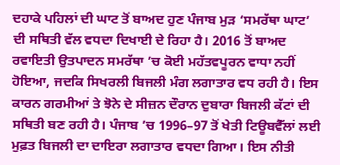ਦਹਾਕੇ ਪਹਿਲਾਂ ਦੀ ਘਾਟ ਤੋਂ ਬਾਅਦ ਹੁਣ ਪੰਜਾਬ ਮੁੜ ‘ਸਮਰੱਥਾ ਘਾਟ’ ਦੀ ਸਥਿਤੀ ਵੱਲ ਵਧਦਾ ਦਿਖਾਈ ਦੇ ਰਿਹਾ ਹੈ। 2016 ਤੋਂ ਬਾਅਦ ਰਵਾਇਤੀ ਉਤਪਾਦਨ ਸਮਰੱਥਾ ’ਚ ਕੋਈ ਮਹੱਤਵਪੂਰਨ ਵਾਧਾ ਨਹੀਂ ਹੋਇਆ, ਜਦਕਿ ਸਿਖਰਲੀ ਬਿਜਲੀ ਮੰਗ ਲਗਾਤਾਰ ਵਧ ਰਹੀ ਹੈ। ਇਸ ਕਾਰਨ ਗਰਮੀਆਂ ਤੇ ਝੋਨੇ ਦੇ ਸੀਜ਼ਨ ਦੌਰਾਨ ਦੁਬਾਰਾ ਬਿਜਲੀ ਕੱਟਾਂ ਦੀ ਸਥਿਤੀ ਬਣ ਰਹੀ ਹੈ। ਪੰਜਾਬ ’ਚ 1996–97 ਤੋਂ ਖੇਤੀ ਟਿਊਬਵੈੱਲਾਂ ਲਈ ਮੁਫ਼ਤ ਬਿਜਲੀ ਦਾ ਦਾਇਰਾ ਲਗਾਤਾਰ ਵਧਦਾ ਗਿਆ। ਇਸ ਨੀਤੀ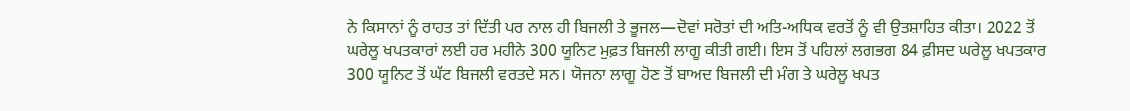ਨੇ ਕਿਸਾਨਾਂ ਨੂੰ ਰਾਹਤ ਤਾਂ ਦਿੱਤੀ ਪਰ ਨਾਲ ਹੀ ਬਿਜਲੀ ਤੇ ਭੂਜਲ—ਦੋਵਾਂ ਸਰੋਤਾਂ ਦੀ ਅਤਿ-ਅਧਿਕ ਵਰਤੋਂ ਨੂੰ ਵੀ ਉਤਸ਼ਾਹਿਤ ਕੀਤਾ। 2022 ਤੋਂ ਘਰੇਲੂ ਖਪਤਕਾਰਾਂ ਲਈ ਹਰ ਮਹੀਨੇ 300 ਯੂਨਿਟ ਮੁਫ਼ਤ ਬਿਜਲੀ ਲਾਗੂ ਕੀਤੀ ਗਈ। ਇਸ ਤੋਂ ਪਹਿਲਾਂ ਲਗਭਗ 84 ਫ਼ੀਸਦ ਘਰੇਲੂ ਖਪਤਕਾਰ 300 ਯੂਨਿਟ ਤੋਂ ਘੱਟ ਬਿਜਲੀ ਵਰਤਦੇ ਸਨ। ਯੋਜਨਾ ਲਾਗੂ ਹੋਣ ਤੋਂ ਬਾਅਦ ਬਿਜਲੀ ਦੀ ਮੰਗ ਤੇ ਘਰੇਲੂ ਖਪਤ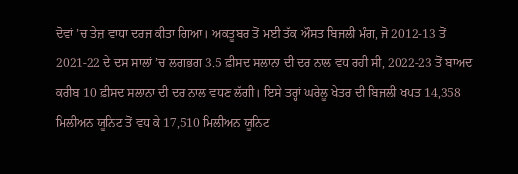ਦੋਵਾਂ ’ਚ ਤੇਜ਼ ਵਾਧਾ ਦਰਜ ਕੀਤਾ ਗਿਆ। ਅਕਤੂਬਰ ਤੋਂ ਮਈ ਤੱਕ ਔਸਤ ਬਿਜਲੀ ਮੰਗ, ਜੋ 2012-13 ਤੋਂ 2021-22 ਦੇ ਦਸ ਸਾਲਾਂ ’ਚ ਲਗਭਗ 3.5 ਫ਼ੀਸਦ ਸਲਾਨਾ ਦੀ ਦਰ ਨਾਲ ਵਧ ਰਹੀ ਸੀ, 2022-23 ਤੋਂ ਬਾਅਦ ਕਰੀਬ 10 ਫ਼ੀਸਦ ਸਲਾਨਾ ਦੀ ਦਰ ਨਾਲ ਵਧਣ ਲੱਗੀ। ਇਸੇ ਤਰ੍ਹਾਂ ਘਰੇਲੂ ਖੇਤਰ ਦੀ ਬਿਜਲੀ ਖਪਤ 14,358 ਮਿਲੀਅਨ ਯੂਨਿਟ ਤੋਂ ਵਧ ਕੇ 17,510 ਮਿਲੀਅਨ ਯੂਨਿਟ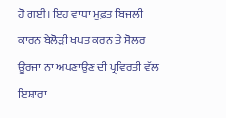ਹੋ ਗਈ। ਇਹ ਵਾਧਾ ਮੁਫ਼ਤ ਬਿਜਲੀ ਕਾਰਨ ਬੇਲੋੜੀ ਖਪਤ ਕਰਨ ਤੇ ਸੋਲਰ ਊਰਜਾ ਨਾ ਅਪਣਾਉਣ ਦੀ ਪ੍ਰਵਿਰਤੀ ਵੱਲ ਇਸ਼ਾਰਾ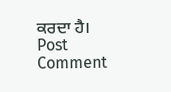ਕਰਦਾ ਹੈ।
Post Comment